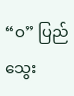“ဝ” ပြည် သွေး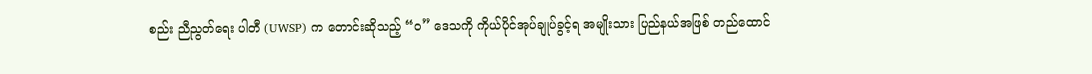စည်း ညီညွတ်ရေး ပါတီ (UWSP) က တောင်းဆိုသည့် “ဝ” ဒေသကို ကိုယ်ပိုင်အုပ်ချုပ်ခွင့်ရ အမျိုးသား ပြည်နယ်အဖြစ် တည်ထောင်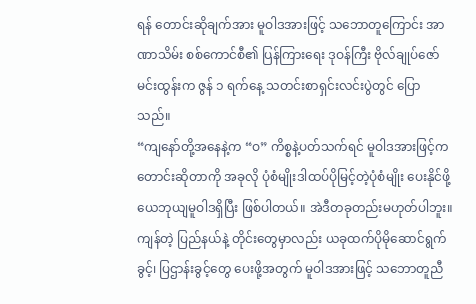ရန် တောင်းဆိုချက်အား မူဝါဒအားဖြင့် သဘောတူကြောင်း အာဏာသိမ်း စစ်ကောင်စီ၏ ပြန်ကြားရေး ဒုဝန်ကြီး ဗိုလ်ချုပ်ဇော်မင်းထွန်းက ဇွန် ၁ ရက်နေ့ သတင်းစာရှင်းလင်းပွဲတွင် ပြောသည်။
“ကျနော်တို့အနေနဲ့က “ဝ” ကိစ္စနဲ့ပတ်သက်ရင် မူဝါဒအားဖြင့်က တောင်းဆိုတာကို အခုလို ပုံစံမျိုးဒါထပ်ပိုမြင့်တဲ့ပုံစံမျိုး ပေးနိုင်ဖို့ ယေဘုယျမူဝါဒရှိပြီး ဖြစ်ပါတယ်။ အဲဒီတခုတည်းမဟုတ်ပါဘူး။ ကျန်တဲ့ ပြည်နယ်နဲ့ တိုင်းတွေမှာလည်း ယခုထက်ပိုမိုဆောင်ရွက်ခွင့်၊ ပြဌာန်းခွင့်တွေ ပေးဖို့အတွက် မူဝါဒအားဖြင့် သဘောတူညီ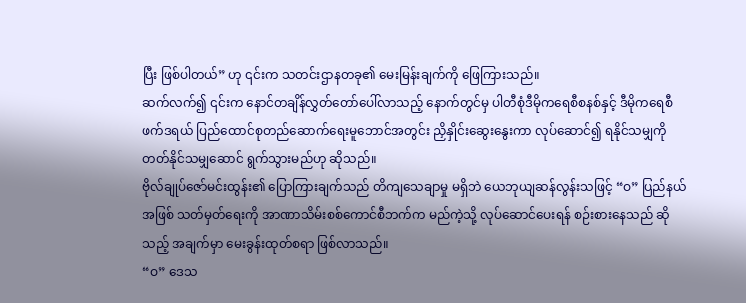ပြီး ဖြစ်ပါတယ်” ဟု ၎င်းက သတင်းဌာနတခု၏ မေးမြန်းချက်ကို ဖြေကြားသည်။
ဆက်လက်၍ ၎င်းက နောင်တချိန်လွှတ်တော်ပေါ်လာသည့် နောက်တွင်မှ ပါတီစုံဒီမိုကရေစီစနစ်နှင့် ဒီမိုကရေစီ ဖက်ဒရယ် ပြည်ထောင်စုတည်ဆောက်ရေးမူဘောင်အတွင်း ညှိနှိုင်းဆွေးနွေးကာ လုပ်ဆောင်၍ ရနိုင်သမျှကို တတ်နိုင်သမျှဆောင် ရွက်သွားမည်ဟု ဆိုသည်။
ဗိုလ်ချုပ်ဇော်မင်းထွန်း၏ ပြောကြားချက်သည် တိကျသေချာမှု မရှိဘဲ ယေဘုယျဆန်လွန်းသဖြင့် “ဝ” ပြည်နယ်အဖြစ် သတ်မှတ်ရေးကို အာဏာသိမ်းစစ်ကောင်စီဘက်က မည်ကဲ့သို့ လုပ်ဆောင်ပေးရန် စဉ်းစားနေသည် ဆိုသည့် အချက်မှာ မေးခွန်းထုတ်စရာ ဖြစ်လာသည်။
“ဝ” ဒေသ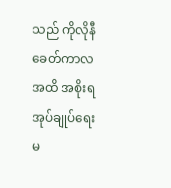သည် ကိုလိုနီခေတ်ကာလအထိ အစိုးရအုပ်ချုပ်ရေး မ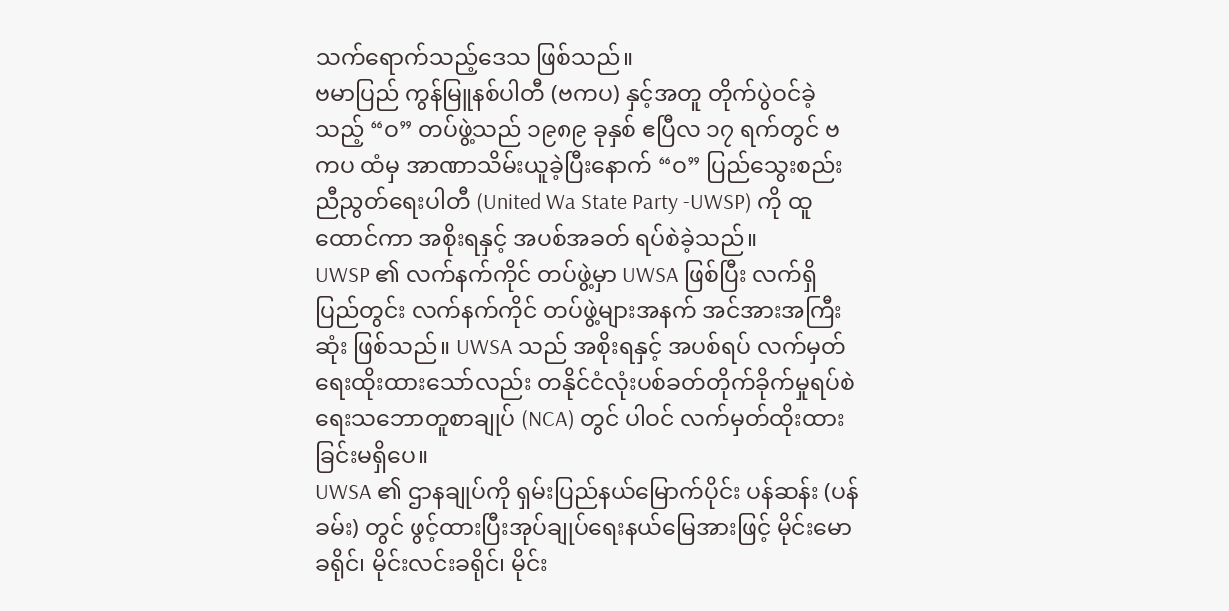သက်ရောက်သည့်ဒေသ ဖြစ်သည်။
ဗမာပြည် ကွန်မြူနစ်ပါတီ (ဗကပ) နှင့်အတူ တိုက်ပွဲဝင်ခဲ့သည့် “ဝ” တပ်ဖွဲ့သည် ၁၉၈၉ ခုနှစ် ဧပြီလ ၁၇ ရက်တွင် ဗကပ ထံမှ အာဏာသိမ်းယူခဲ့ပြီးနောက် “ဝ” ပြည်သွေးစည်း ညီညွတ်ရေးပါတီ (United Wa State Party -UWSP) ကို ထူထောင်ကာ အစိုးရနှင့် အပစ်အခတ် ရပ်စဲခဲ့သည်။
UWSP ၏ လက်နက်ကိုင် တပ်ဖွဲ့မှာ UWSA ဖြစ်ပြီး လက်ရှိ ပြည်တွင်း လက်နက်ကိုင် တပ်ဖွဲ့များအနက် အင်အားအကြီးဆုံး ဖြစ်သည်။ UWSA သည် အစိုးရနှင့် အပစ်ရပ် လက်မှတ်ရေးထိုးထားသော်လည်း တနိုင်ငံလုံးပစ်ခတ်တိုက်ခိုက်မှုရပ်စဲရေးသဘောတူစာချုပ် (NCA) တွင် ပါဝင် လက်မှတ်ထိုးထားခြင်းမရှိပေ။
UWSA ၏ ဌာနချုပ်ကို ရှမ်းပြည်နယ်မြောက်ပိုင်း ပန်ဆန်း (ပန်ခမ်း) တွင် ဖွင့်ထားပြီးအုပ်ချုပ်ရေးနယ်မြေအားဖြင့် မိုင်းမော ခရိုင်၊ မိုင်းလင်းခရိုင်၊ မိုင်း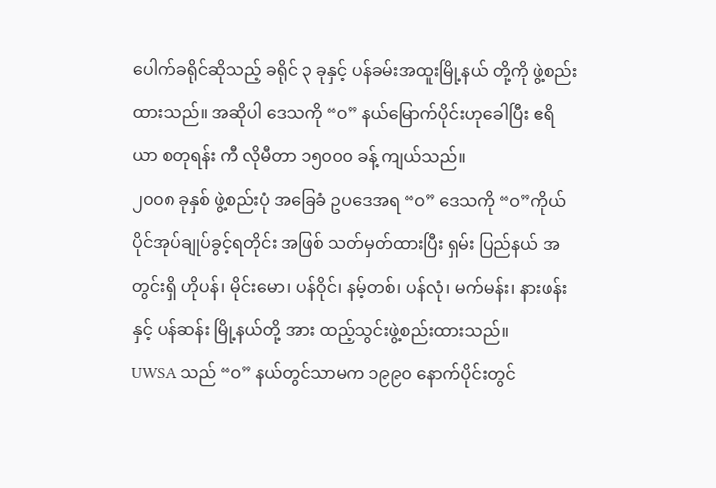ပေါက်ခရိုင်ဆိုသည့် ခရိုင် ၃ ခုနှင့် ပန်ခမ်းအထူးမြို့နယ် တို့ကို ဖွဲ့စည်းထားသည်။ အဆိုပါ ဒေသကို “ဝ” နယ်မြောက်ပိုင်းဟုခေါပြီး ဧရိယာ စတုရန်း ကီ လိုမီတာ ၁၅၀၀၀ ခန့် ကျယ်သည်။
၂၀၀၈ ခုနှစ် ဖွဲ့စည်းပုံ အခြေခံ ဥပဒေအရ “ဝ” ဒေသကို “ဝ”ကိုယ်ပိုင်အုပ်ချုပ်ခွင့်ရတိုင်း အဖြစ် သတ်မှတ်ထားပြီး ရှမ်း ပြည်နယ် အတွင်းရှိ ဟိုပန်၊ မိုင်းမော၊ ပန်ဝိုင်၊ နမ့်တစ်၊ ပန်လုံ၊ မက်မန်း၊ နားဖန်းနှင့် ပန်ဆန်း မြို့နယ်တို့ အား ထည့်သွင်းဖွဲ့စည်းထားသည်။
UWSA သည် “ဝ” နယ်တွင်သာမက ၁၉၉၀ နောက်ပိုင်းတွင်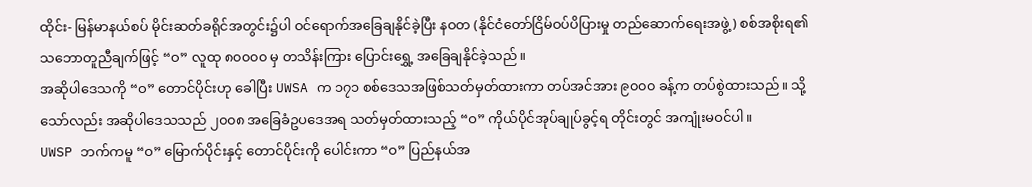ထိုင်း- မြန်မာနယ်စပ် မိုင်းဆတ်ခရိုင်အတွင်း၌ပါ ဝင်ရောက်အခြေချနိုင်ခဲ့ပြီး နဝတ (နိုင်ငံတော်ငြိမ်ဝပ်ပိပြားမှု တည်ဆောက်ရေးအဖွဲ့) စစ်အစိုးရ၏ သဘောတူညီချက်ဖြင့် “ဝ” လူထု ၈၀၀၀၀ မှ တသိန်းကြား ပြောင်းရွှေ့ အခြေချနိုင်ခဲ့သည်။
အဆိုပါဒေသကို “ဝ” တောင်ပိုင်းဟု ခေါပြီး UWSA က ၁၇၁ စစ်ဒေသအဖြစ်သတ်မှတ်ထားကာ တပ်အင်အား ၉၀၀၀ ခန့်က တပ်စွဲထားသည်။ သို့သော်လည်း အဆိုပါဒေသသည် ၂၀၀၈ အခြေခံဥပဒေအရ သတ်မှတ်ထားသည့် “ဝ” ကိုယ်ပိုင်အုပ်ချုပ်ခွင့်ရ တိုင်းတွင် အကျုံးမဝင်ပါ။
UWSP ဘက်ကမူ “ဝ” မြောက်ပိုင်းနှင့် တောင်ပိုင်းကို ပေါင်းကာ “ဝ” ပြည်နယ်အ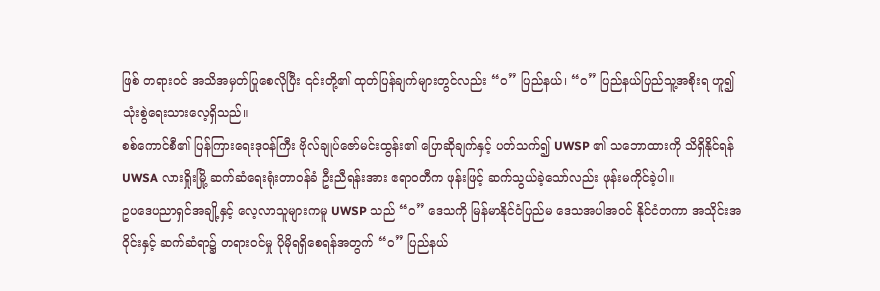ဖြစ် တရားဝင် အသိအမှတ်ပြုစေလိုပြီး ၎င်းတို့၏ ထုတ်ပြန်ချက်များတွင်လည်း “ဝ” ပြည်နယ်၊ “ဝ” ပြည်နယ်ပြည်သူ့အစိုးရ ဟူ၍ သုံးစွဲရေးသားလေ့ရှိသည်။
စစ်ကောင်စီ၏ ပြန်ကြားရေးဒုဝန်ကြီး ဗိုလ်ချုပ်ဇော်မင်းထွန်း၏ ပြောဆိုချက်နှင့် ပတ်သက်၍ UWSP ၏ သဘောထားကို သိရှိနိုင်ရန် UWSA လားရှိုးမြို့ ဆက်ဆံရေးရုံးတာဝန်ခံ ဦးညီရန်းအား ဧရာဝတီက ဖုန်းဖြင့် ဆက်သွယ်ခဲ့သော်လည်း ဖုန်းမကိုင်ခဲ့ပါ။
ဥပဒေပညာရှင်အချို့နှင့် လေ့လာသူများကမူ UWSP သည် “ဝ” ဒေသကို မြန်မာနိုင်ငံပြည်မ ဒေသအပါအဝင် နိုင်ငံတကာ အသိုင်းအဝိုင်းနှင့် ဆက်ဆံရာ၌ တရားဝင်မှု ပိုမိုရရှိစေရန်အတွက် “ဝ” ပြည်နယ်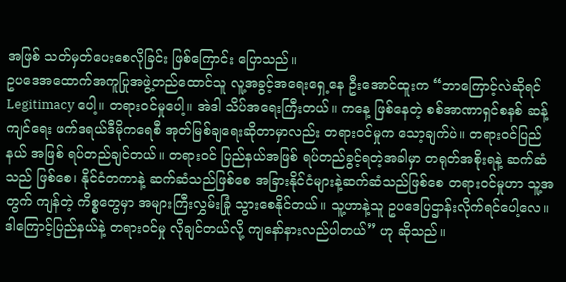အဖြစ် သတ်မှတ်ပေးစေလိုခြင်း ဖြစ်ကြောင်း ပြောသည်။
ဥပဒေအထောက်အကူပြုအဖွဲ့တည်ထောင်သူ လူ့အခွင့်အရေးရှေ့နေ ဦးအောင်ထူးက “ဘာကြောင့်လဲဆိုရင် Legitimacy ပေါ့။ တရားဝင်မှုပေါ့။ အဲဒါ သိပ်အရေးကြီးတယ်။ ကနေ့ ဖြစ်နေတဲ့ စစ်အာဏာရှင်စနစ် ဆန့်ကျင်ရေး ဖက်ဒရယ်ဒီမိုကရေစီ အုတ်မြစ်ချရေးဆိုတာမှာလည်း တရားဝင်မှုက သော့ချက်ပဲ။ တရားဝင်ပြည်နယ် အဖြစ် ရပ်တည်ချင်တယ်။ တရားဝင် ပြည်နယ်အဖြစ် ရပ်တည်ခွင့်ရတဲ့အခါမှာ တရုတ်အစိုးရနဲ့ ဆက်ဆံသည် ဖြစ်စေ၊ နိုင်ငံတကာနဲ့ ဆက်ဆံသည်ဖြစ်စေ အခြားနိုင်ငံများနဲ့ဆက်ဆံသည်ဖြစ်စေ တရားဝင်မှုဟာ သူ့အတွက် ကျန်တဲ့ ကိစ္စတွေမှာ အများကြီးလွှမ်းခြုံ သွားစေနိုင်တယ်။ သူ့ဟာနဲ့သူ ဥပဒေပြဌာန်းလိုက်ရင်ပေါ့လေ။ ဒါကြောင့်ပြည်နယ်နဲ့ တရားဝင်မှု လိုချင်တယ်လို့ ကျနော်နားလည်ပါတယ်” ဟု ဆိုသည်။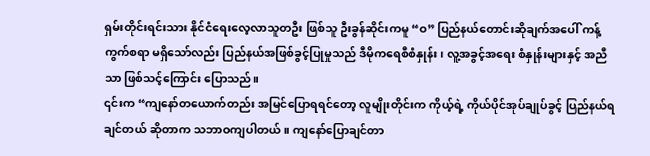ရှမ်းတိုင်းရင်းသား နိုင်ငံရေးလေ့လာသူတဦး ဖြစ်သူ ဦးခွန်ဆိုင်းကမူ “ဝ” ပြည်နယ်တောင်းဆိုချက်အပေါ် ကန့်ကွက်စရာ မရှိသော်လည်း ပြည်နယ်အဖြစ်ခွင့်ပြုမှုသည် ဒီမိုကရေစီစံနှုန်း၊ လူ့အခွင့်အရေး စံနှုန်းများနှင့် အညီသာ ဖြစ်သင့်ကြောင်း ပြောသည်။
၎င်းက “ကျနော်တယောက်တည်း အမြင်ပြောရရင်တော့ လူမျိုးတိုင်းက ကိုယ့်ရဲ့ ကိုယ်ပိုင်အုပ်ချုပ်ခွင့် ပြည်နယ်ရချင်တယ် ဆိုတာက သဘာဝကျပါတယ်။ ကျနော်ပြောချင်တာ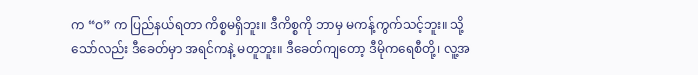က “ဝ” က ပြည်နယ်ရတာ ကိစ္စမရှိဘူး။ ဒီကိစ္စကို ဘာမှ မကန့်ကွက်သင့်ဘူး။ သို့သော်လည်း ဒီခေတ်မှာ အရင်ကနဲ့ မတူဘူး။ ဒီခေတ်ကျတော့ ဒီမိုကရေစီတို့၊ လူ့အ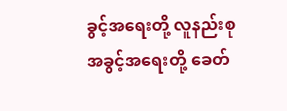ခွင့်အရေးတို့ လူနည်းစုအခွင့်အရေးတို့ ခေတ်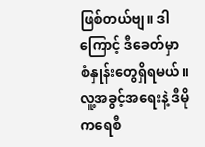ဖြစ်တယ်ဗျ။ ဒါကြောင့် ဒီခေတ်မှာ စံနှုန်းတွေရှိရမယ်။ လူ့အခွင့်အရေးနဲ့ ဒီမိုကရေစီ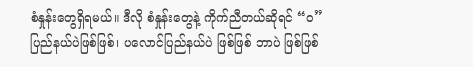စံနှုန်းတွေရှိရမယ်။ ဒီလို စံနှုန်းတွေနဲ့ ကိုက်ညီတယ်ဆိုရင် “ဝ” ပြည်နယ်ပဲဖြစ်ဖြစ်၊ ပလောင်ပြည်နယ်ပဲ ဖြစ်ဖြစ် ဘာပဲ ဖြစ်ဖြစ်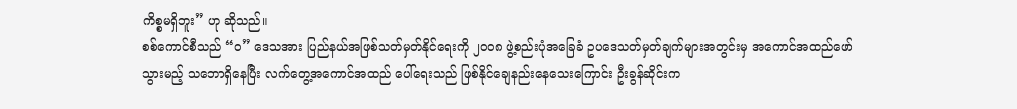ကိစ္စမရှိဘူး” ဟု ဆိုသည်။
စစ်ကောင်စီသည် “ဝ” ဒေသအား ပြည်နယ်အဖြစ်သတ်မှတ်နိုင်ရေးကို ၂၀၀၈ ဖွဲ့စည်းပုံအခြေခံ ဥပဒေသတ်မှတ်ချက်များအတွင်းမှ အကောင်အထည်ဖော်သွားမည့် သဘောရှိနေပြီး လက်တွေ့အကောင်အထည် ပေါ်ရေးသည် ဖြစ်နိုင်ချေနည်းနေသေးကြောင်း ဦးခွန်ဆိုင်းက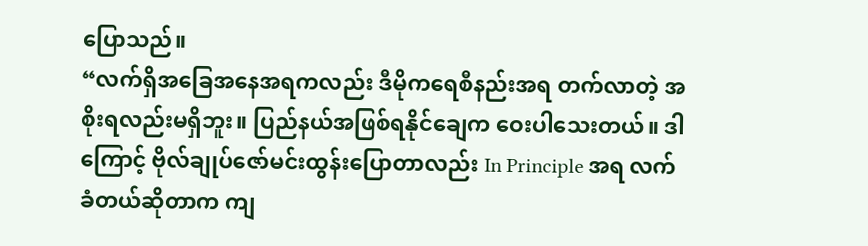ပြောသည်။
“လက်ရှိအခြေအနေအရကလည်း ဒီမိုကရေစီနည်းအရ တက်လာတဲ့ အစိုးရလည်းမရှိဘူး။ ပြည်နယ်အဖြစ်ရနိုင်ချေက ဝေးပါသေးတယ်။ ဒါကြောင့် ဗိုလ်ချုပ်ဇော်မင်းထွန်းပြောတာလည်း In Principle အရ လက်ခံတယ်ဆိုတာက ကျ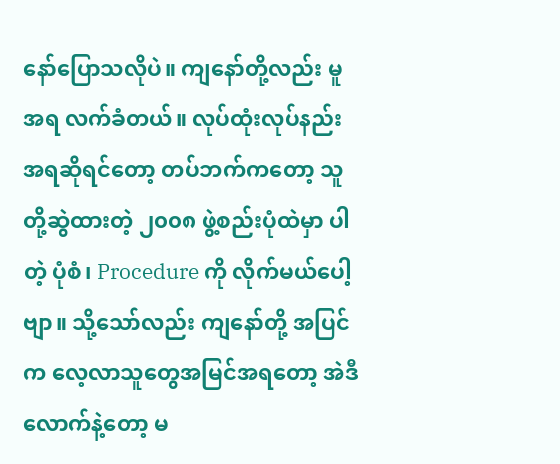နော်ပြောသလိုပဲ။ ကျနော်တို့လည်း မူအရ လက်ခံတယ်။ လုပ်ထုံးလုပ်နည်းအရဆိုရင်တော့ တပ်ဘက်ကတော့ သူတို့ဆွဲထားတဲ့ ၂၀၀၈ ဖွဲ့စည်းပုံထဲမှာ ပါတဲ့ ပုံစံ၊ Procedure ကို လိုက်မယ်ပေါ့ဗျာ။ သို့သော်လည်း ကျနော်တို့ အပြင်က လေ့လာသူတွေအမြင်အရတော့ အဲဒီလောက်နဲ့တော့ မ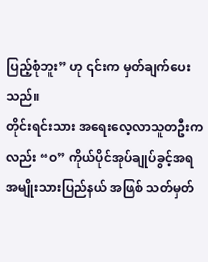ပြည့်စုံဘူး” ဟု ၎င်းက မှတ်ချက်ပေးသည်။
တိုင်းရင်းသား အရေးလေ့လာသူတဦးကလည်း “ဝ” ကိုယ်ပိုင်အုပ်ချုပ်ခွင့်အရ အမျိုးသားပြည်နယ် အဖြစ် သတ်မှတ်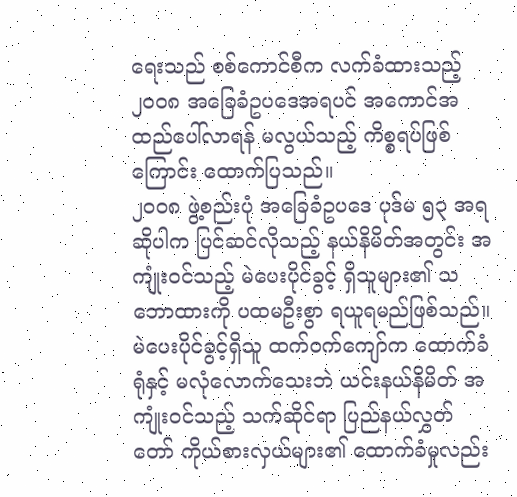ရေးသည် စစ်ကောင်စီက လက်ခံထားသည့် ၂၀၀၈ အခြေခံဥပဒေအရပင် အကောင်အထည်ပေါ်လာရန် မလွယ်သည့် ကိစ္စရပ်ဖြစ်ကြောင်း ထောက်ပြသည်။
၂၀၀၈ ဖွဲ့စည်းပုံ အခြေခံဥပဒေ ပုဒ်မ ၅၃ အရ ဆိုပါက ပြင်ဆင်လိုသည့် နယ်နိမိတ်အတွင်း အကျုံးဝင်သည့် မဲပေးပိုင်ခွင့် ရှိသူများ၏ သဘောထားကို ပထမဦးစွာ ရယူရမည်ဖြစ်သည်။ မဲပေးပိုင်ခွင့်ရှိသူ ထက်ဝက်ကျော်က ထောက်ခံရုံနှင့် မလုံလောက်သေးဘဲ ယင်းနယ်နိမိတ် အကျုံးဝင်သည့် သက်ဆိုင်ရာ ပြည်နယ်လွှတ်တော် ကိုယ်စားလှယ်များ၏ ထောက်ခံမှုလည်း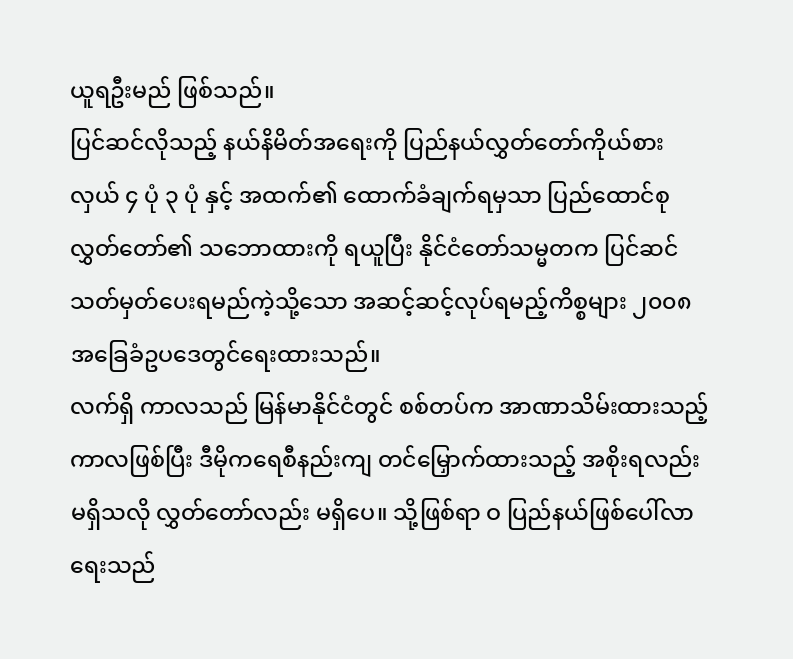ယူရဦးမည် ဖြစ်သည်။
ပြင်ဆင်လိုသည့် နယ်နိမိတ်အရေးကို ပြည်နယ်လွှတ်တော်ကိုယ်စားလှယ် ၄ ပုံ ၃ ပုံ နှင့် အထက်၏ ထောက်ခံချက်ရမှသာ ပြည်ထောင်စုလွှတ်တော်၏ သဘောထားကို ရယူပြီး နိုင်ငံတော်သမ္မတက ပြင်ဆင်သတ်မှတ်ပေးရမည်ကဲ့သို့သော အဆင့်ဆင့်လုပ်ရမည့်ကိစ္စများ ၂၀၀၈ အခြေခံဥပဒေတွင်ရေးထားသည်။
လက်ရှိ ကာလသည် မြန်မာနိုင်ငံတွင် စစ်တပ်က အာဏာသိမ်းထားသည့် ကာလဖြစ်ပြီး ဒီမိုကရေစီနည်းကျ တင်မြှောက်ထားသည့် အစိုးရလည်း မရှိသလို လွှတ်တော်လည်း မရှိပေ။ သို့ဖြစ်ရာ ဝ ပြည်နယ်ဖြစ်ပေါ်လာရေးသည်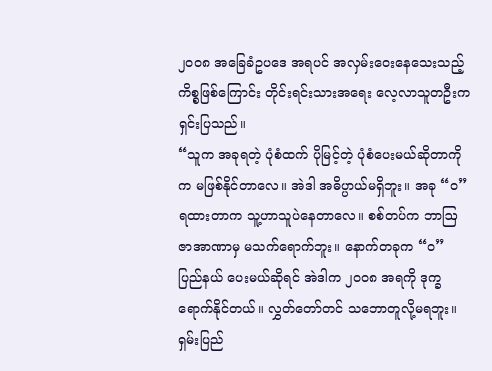၂၀၀၈ အခြေခံဥပဒေ အရပင် အလှမ်းဝေးနေသေးသည့် ကိစ္စဖြစ်ကြောင်း တိုင်းရင်းသားအရေး လေ့လာသူတဦးက ရှင်းပြသည်။
“သူက အခုရတဲ့ ပုံစံထက် ပိုမြင့်တဲ့ ပုံစံပေးမယ်ဆိုတာကိုက မဖြစ်နိုင်တာလေ။ အဲဒါ အဓိပ္ပာယ်မရှိဘူး။ အခု “ဝ” ရထားတာက သူ့ဟာသူပဲနေတာလေ။ စစ်တပ်က ဘာဩဇာအာဏာမှ မသက်ရောက်ဘူး။ နောက်တခုက “ဝ” ပြည်နယ် ပေးမယ်ဆိုရင် အဲဒါက ၂၀၀၈ အရကို ဒုက္ခရောက်နိုင်တယ်။ လွှတ်တော်တင် သဘောတူလို့မရဘူး။ ရှမ်းပြည်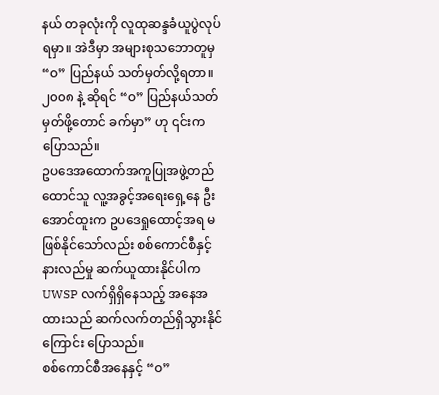နယ် တခုလုံးကို လူထုဆန္ဒခံယူပွဲလုပ်ရမှာ။ အဲဒီမှာ အများစုသဘောတူမှ “ဝ” ပြည်နယ် သတ်မှတ်လို့ရတာ။ ၂၀၀၈ နဲ့ ဆိုရင် “ဝ” ပြည်နယ်သတ်မှတ်ဖို့တောင် ခက်မှာ” ဟု ၎င်းက ပြောသည်။
ဥပဒေအထောက်အကူပြုအဖွဲ့တည်ထောင်သူ လူ့အခွင့်အရေးရှေ့နေ ဦးအောင်ထူးက ဥပဒေရှုထောင့်အရ မဖြစ်နိုင်သော်လည်း စစ်ကောင်စီနှင့် နားလည်မှု ဆက်ယူထားနိုင်ပါက UWSP လက်ရှိရှိနေသည့် အနေအထားသည် ဆက်လက်တည်ရှိသွားနိုင်ကြောင်း ပြောသည်။
စစ်ကောင်စီအနေနှင့် “ဝ”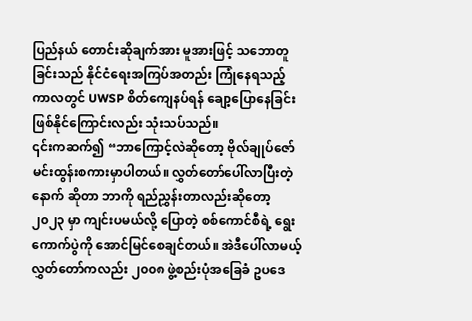ပြည်နယ် တောင်းဆိုချက်အား မူအားဖြင့် သဘောတူခြင်းသည် နိုင်ငံရေးအကြပ်အတည်း ကြုံနေရသည့် ကာလတွင် UWSP စိတ်ကျေနပ်ရန် ချော့ပြောနေခြင်း ဖြစ်နိုင်ကြောင်းလည်း သုံးသပ်သည်။
၎င်းကဆက်၍ “ဘာကြောင့်လဲဆိုတော့ ဗိုလ်ချုပ်ဇော်မင်းထွန်းစကားမှာပါတယ်။ လွှတ်တော်ပေါ်လာပြီးတဲ့နောက် ဆိုတာ ဘာကို ရည်ညွှန်းတာလည်းဆိုတော့ ၂၀၂၃ မှာ ကျင်းပမယ်လို့ ပြောတဲ့ စစ်ကောင်စီရဲ့ ရွေးကောက်ပွဲကို အောင်မြင်စေချင်တယ်။ အဲဒီပေါ်လာမယ့် လွှတ်တော်ကလည်း ၂၀၀၈ ဖွဲ့စည်းပုံအခြေခံ ဥပဒေ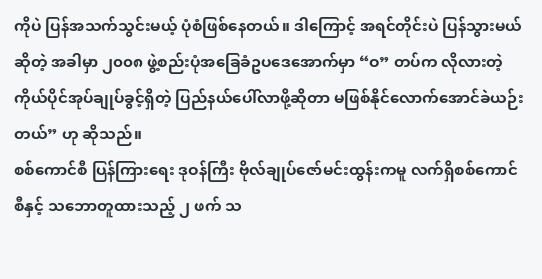ကိုပဲ ပြန်အသက်သွင်းမယ့် ပုံစံဖြစ်နေတယ်။ ဒါကြောင့် အရင်တိုင်းပဲ ပြန်သွားမယ်ဆိုတဲ့ အခါမှာ ၂၀၀၈ ဖွဲ့စည်းပုံအခြေခံဥပဒေအောက်မှာ “ဝ” တပ်က လိုလားတဲ့ ကိုယ်ပိုင်အုပ်ချုပ်ခွင့်ရှိတဲ့ ပြည်နယ်ပေါ်လာဖို့ဆိုတာ မဖြစ်နိုင်လောက်အောင်ခဲယဉ်းတယ်” ဟု ဆိုသည်။
စစ်ကောင်စီ ပြန်ကြားရေး ဒုဝန်ကြီး ဗိုလ်ချုပ်ဇော်မင်းထွန်းကမူ လက်ရှိစစ်ကောင်စီနှင့် သဘောတူထားသည့် ၂ ဖက် သ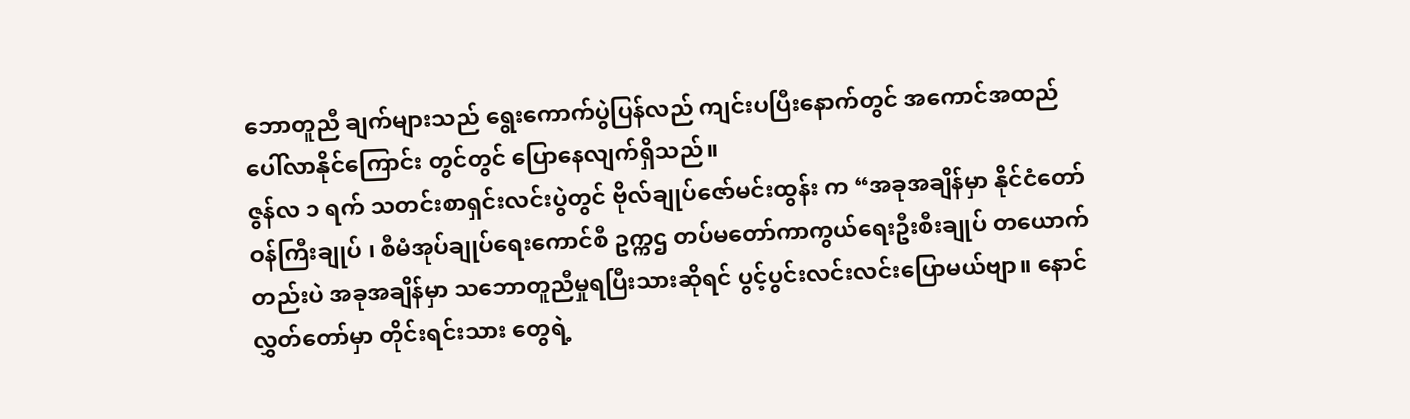ဘောတူညီ ချက်များသည် ရွေးကောက်ပွဲပြန်လည် ကျင်းပပြီးနောက်တွင် အကောင်အထည်ပေါ်လာနိုင်ကြောင်း တွင်တွင် ပြောနေလျက်ရှိသည်။
ဇွန်လ ၁ ရက် သတင်းစာရှင်းလင်းပွဲတွင် ဗိုလ်ချုပ်ဇော်မင်းထွန်း က “အခုအချိန်မှာ နိုင်ငံတော်ဝန်ကြီးချုပ် ၊ စီမံအုပ်ချုပ်ရေးကောင်စီ ဥက္ကဌ တပ်မတော်ကာကွယ်ရေးဦးစီးချုပ် တယောက် တည်းပဲ အခုအချိန်မှာ သဘောတူညီမှုရပြီးသားဆိုရင် ပွင့်ပွင်းလင်းလင်းပြောမယ်ဗျာ။ နောင်လွှတ်တော်မှာ တိုင်းရင်းသား တွေရဲ့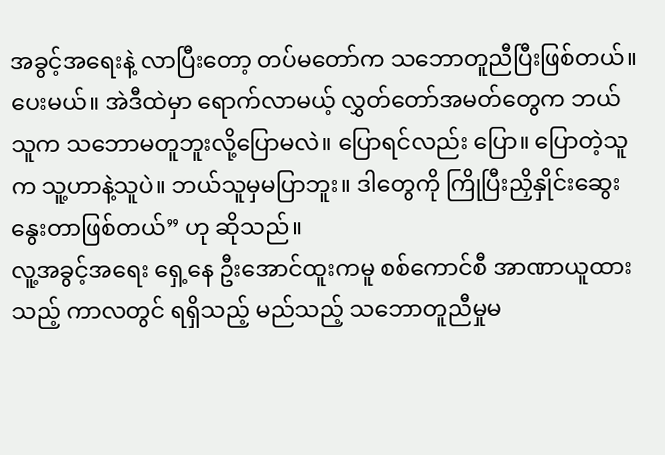အခွင့်အရေးနဲ့ လာပြီးတော့ တပ်မတော်က သဘောတူညီပြီးဖြစ်တယ်။ ပေးမယ်။ အဲဒီထဲမှာ ရောက်လာမယ့် လွှတ်တော်အမတ်တွေက ဘယ်သူက သဘောမတူဘူးလို့ပြောမလဲ။ ပြောရင်လည်း ပြော။ ပြောတဲ့သူက သူ့ဟာနဲ့သူပဲ။ ဘယ်သူမှမပြာဘူး။ ဒါတွေကို ကြိုပြီးညှိနှိုင်းဆွေးနွေးတာဖြစ်တယ်” ဟု ဆိုသည်။
လူ့အခွင့်အရေး ရှေ့နေ ဦးအောင်ထူးကမူ စစ်ကောင်စီ အာဏာယူထားသည့် ကာလတွင် ရရှိသည့် မည်သည့် သဘောတူညီမှုမ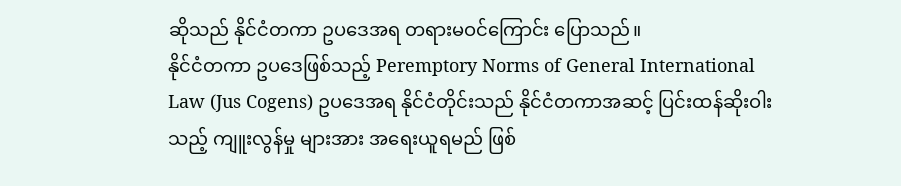ဆိုသည် နိုင်ငံတကာ ဥပဒေအရ တရားမဝင်ကြောင်း ပြောသည်။
နိုင်ငံတကာ ဥပဒေဖြစ်သည့် Peremptory Norms of General International Law (Jus Cogens) ဥပဒေအရ နိုင်ငံတိုင်းသည် နိုင်ငံတကာအဆင့် ပြင်းထန်ဆိုးဝါးသည့် ကျူးလွန်မှု များအား အရေးယူရမည် ဖြစ်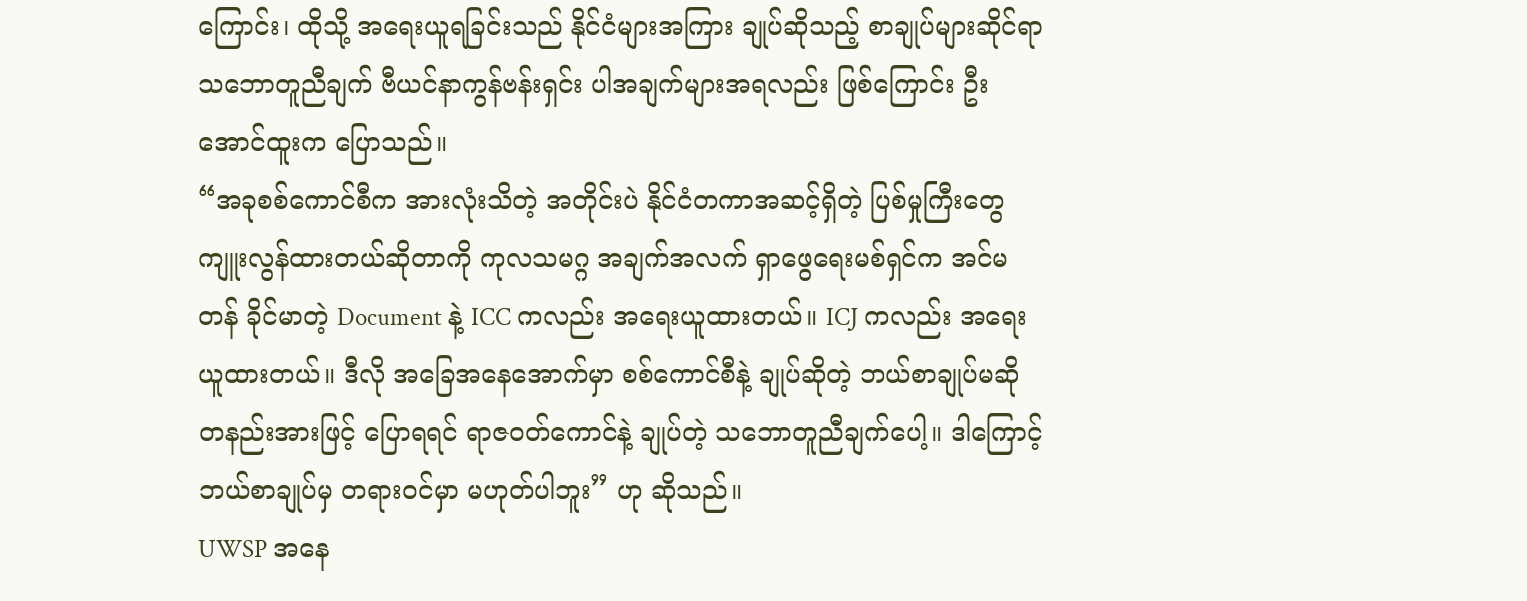ကြောင်း၊ ထိုသို့ အရေးယူရခြင်းသည် နိုင်ငံများအကြား ချုပ်ဆိုသည့် စာချုပ်များဆိုင်ရာ သဘောတူညီချက် ဗီယင်နာကွန်ဗန်းရှင်း ပါအချက်များအရလည်း ဖြစ်ကြောင်း ဦးအောင်ထူးက ပြောသည်။
“အခုစစ်ကောင်စီက အားလုံးသိတဲ့ အတိုင်းပဲ နိုင်ငံတကာအဆင့်ရှိတဲ့ ပြစ်မှုကြီးတွေ ကျူးလွန်ထားတယ်ဆိုတာကို ကုလသမဂ္ဂ အချက်အလက် ရှာဖွေရေးမစ်ရှင်က အင်မတန် ခိုင်မာတဲ့ Document နဲ့ ICC ကလည်း အရေးယူထားတယ်။ ICJ ကလည်း အရေးယူထားတယ်။ ဒီလို အခြေအနေအောက်မှာ စစ်ကောင်စီနဲ့ ချုပ်ဆိုတဲ့ ဘယ်စာချုပ်မဆို တနည်းအားဖြင့် ပြောရရင် ရာဇဝတ်ကောင်နဲ့ ချုပ်တဲ့ သဘောတူညီချက်ပေါ့။ ဒါကြောင့် ဘယ်စာချုပ်မှ တရားဝင်မှာ မဟုတ်ပါဘူး” ဟု ဆိုသည်။
UWSP အနေ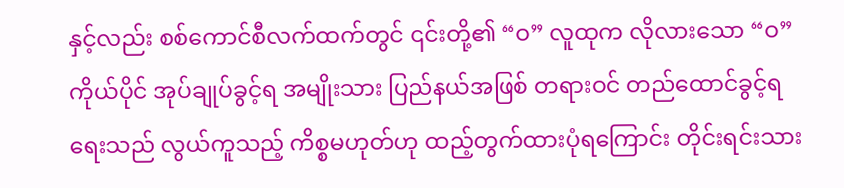နှင့်လည်း စစ်ကောင်စီလက်ထက်တွင် ၎င်းတို့၏ “ဝ” လူထုက လိုလားသော “ဝ” ကိုယ်ပိုင် အုပ်ချုပ်ခွင့်ရ အမျိုးသား ပြည်နယ်အဖြစ် တရားဝင် တည်ထောင်ခွင့်ရရေးသည် လွယ်ကူသည့် ကိစ္စမဟုတ်ဟု ထည့်တွက်ထားပုံရကြောင်း တိုင်းရင်းသား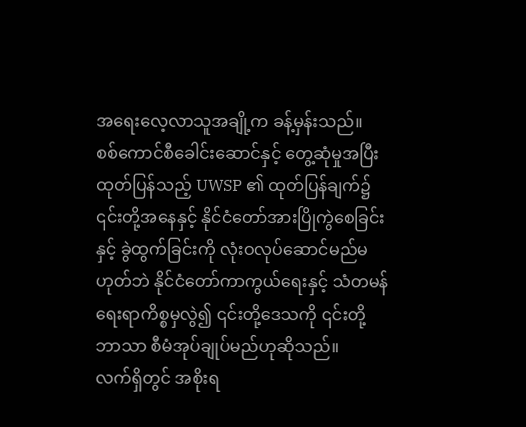အရေးလေ့လာသူအချို့က ခန့်မှန်းသည်။
စစ်ကောင်စီခေါင်းဆောင်နှင့် တွေ့ဆုံမှုအပြီး ထုတ်ပြန်သည့် UWSP ၏ ထုတ်ပြန်ချက်၌ ၎င်းတို့အနေနှင့် နိုင်ငံတော်အားပြိုကွဲစေခြင်းနှင့် ခွဲထွက်ခြင်းကို လုံးဝလုပ်ဆောင်မည်မဟုတ်ဘဲ နိုင်ငံတော်ကာကွယ်ရေးနှင့် သံတမန်ရေးရာကိစ္စမှလွဲ၍ ၎င်းတို့ဒေသကို ၎င်းတို့ဘာသာ စီမံအုပ်ချုပ်မည်ဟုဆိုသည်။
လက်ရှိတွင် အစိုးရ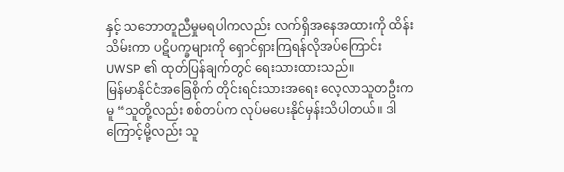နှင့် သဘောတူညီမှုမရပါကလည်း လက်ရှိအနေအထားကို ထိန်းသိမ်းကာ ပဋိပက္ခများကို ရှောင်ရှားကြရန်လိုအပ်ကြောင်း UWSP ၏ ထုတ်ပြန်ချက်တွင် ရေးသားထားသည်။
မြန်မာနိုင်ငံအခြေစိုက် တိုင်းရင်းသားအရေး လေ့လာသူတဦးကမူ “သူတို့လည်း စစ်တပ်က လုပ်မပေးနိုင်မှန်းသိပါတယ်။ ဒါကြောင့်မို့လည်း သူ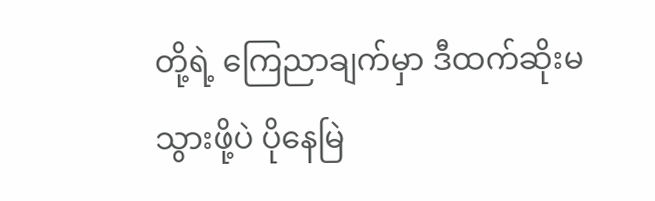တို့ရဲ့ ကြေညာချက်မှာ ဒီထက်ဆိုးမသွားဖို့ပဲ ပိုနေမြဲ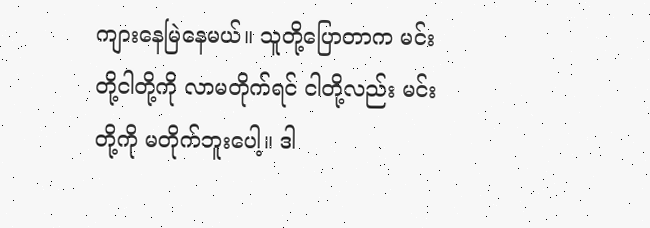ကျားနေမြဲနေမယ်။ သူတို့ပြောတာက မင်းတို့ငါတို့ကို လာမတိုက်ရင် ငါတို့လည်း မင်းတို့ကို မတိုက်ဘူးပေါ့။ ဒါ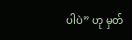ပါပဲ” ဟု မှတ်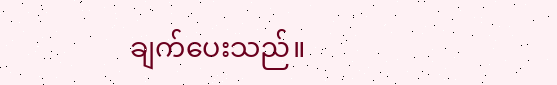ချက်ပေးသည်။